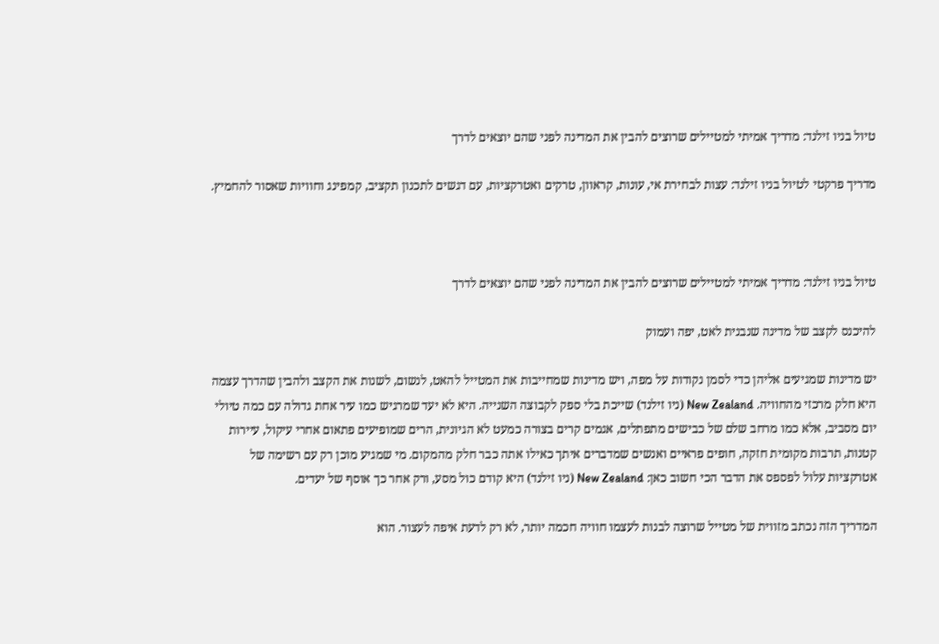טיול בניו זילנד: מדריך אמיתי למטיילים שרוצים להבין את המדינה לפני שהם יוצאים לדרך

מדריך פרקטי לטיול בניו זילנד: עצות לבחירת אי, עונות, קראוון, טרקים ואטרקציות, עם דגשים לתכנון תקציב, קמפינג וחוויות שאסור להחמיץ.



טיול בניו זילנד: מדריך אמיתי למטיילים שרוצים להבין את המדינה לפני שהם יוצאים לדרך

להיכנס לקצב של מדינה שנבנית לאט, יפה ועמוק

יש מדינות שמגיעים אליהן כדי לסמן נקודות על מפה, ויש מדינות שמחייבות את המטייל להאט, לנשום, לשנות את הקצב ולהבין שהדרך עצמה היא חלק מרכזי מהחוויה. New Zealand (ניו זילנד) שייכת בלי ספק לקבוצה השנייה. היא לא יעד שמרגיש כמו עיר אחת גדולה עם כמה טיולי יום מסביב, אלא כמו מרחב שלם של כבישים מתפתלים, אגמים קרים בצורה כמעט לא הגיונית, הרים שמופיעים פתאום אחרי עיקול, עיירות קטנות, תרבות מקומית חזקה, חופים פראיים ואנשים שמדברים איתך כאילו אתה כבר חלק מהמקום. מי שמגיע מוכן רק עם רשימה של אטרקציות עלול לפספס את הדבר הכי חשוב כאן: New Zealand (ניו זילנד) היא קודם כול מסע, ורק אחר כך אוסף של יעדים.

המדריך הזה נכתב מזווית של מטייל שרוצה לבנות לעצמו חוויה חכמה יותר, לא רק לדעת איפה לעצור. הוא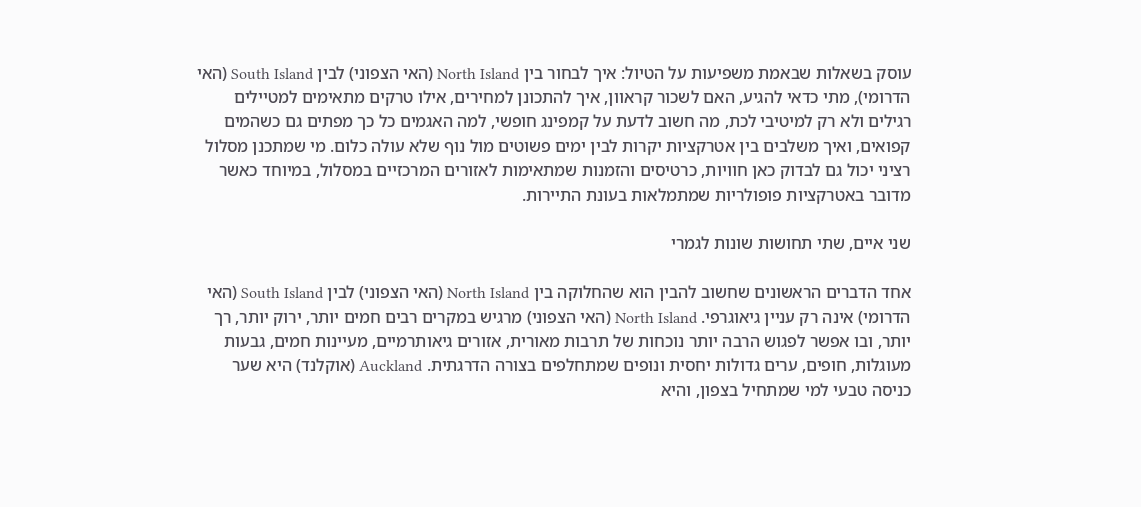עוסק בשאלות שבאמת משפיעות על הטיול: איך לבחור בין North Island (האי הצפוני) לבין South Island (האי הדרומי), מתי כדאי להגיע, האם לשכור קראוון, איך להתכונן למחירים, אילו טרקים מתאימים למטיילים רגילים ולא רק למיטיבי לכת, מה חשוב לדעת על קמפינג חופשי, למה האגמים כל כך מפתים גם כשהמים קפואים, ואיך משלבים בין אטרקציות יקרות לבין ימים פשוטים מול נוף שלא עולה כלום. מי שמתכנן מסלול רציני יכול גם לבדוק כאן חוויות, כרטיסים והזמנות שמתאימות לאזורים המרכזיים במסלול, במיוחד כאשר מדובר באטרקציות פופולריות שמתמלאות בעונת התיירות.

שני איים, שתי תחושות שונות לגמרי

אחד הדברים הראשונים שחשוב להבין הוא שהחלוקה בין North Island (האי הצפוני) לבין South Island (האי הדרומי) אינה רק עניין גיאוגרפי. North Island (האי הצפוני) מרגיש במקרים רבים חמים יותר, ירוק יותר, רך יותר, ובו אפשר לפגוש הרבה יותר נוכחות של תרבות מאורית, אזורים גיאותרמיים, מעיינות חמים, גבעות מעוגלות, חופים, ערים גדולות יחסית ונופים שמתחלפים בצורה הדרגתית. Auckland (אוקלנד) היא שער כניסה טבעי למי שמתחיל בצפון, והיא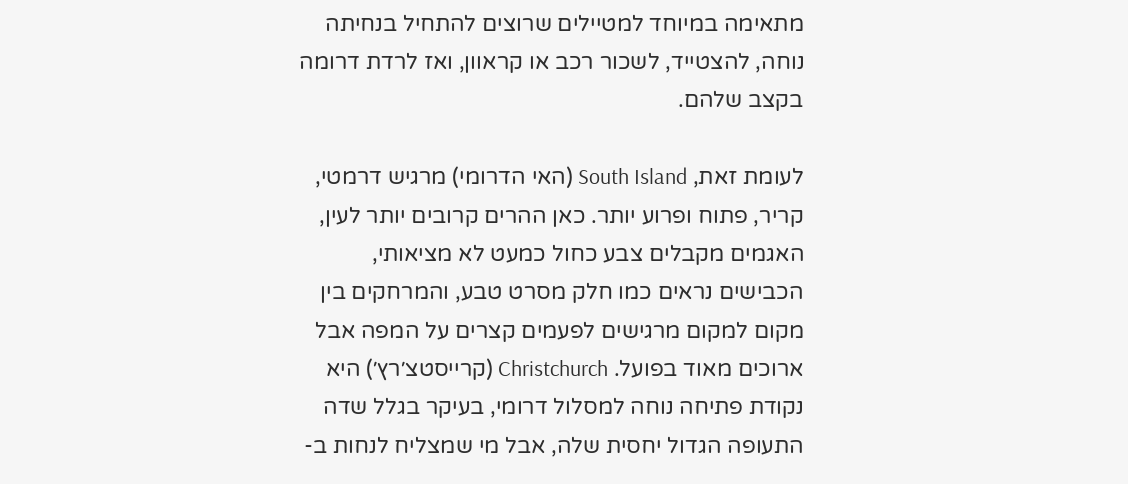מתאימה במיוחד למטיילים שרוצים להתחיל בנחיתה נוחה, להצטייד, לשכור רכב או קראוון, ואז לרדת דרומה בקצב שלהם.

לעומת זאת, South Island (האי הדרומי) מרגיש דרמטי, קריר, פתוח ופרוע יותר. כאן ההרים קרובים יותר לעין, האגמים מקבלים צבע כחול כמעט לא מציאותי, הכבישים נראים כמו חלק מסרט טבע, והמרחקים בין מקום למקום מרגישים לפעמים קצרים על המפה אבל ארוכים מאוד בפועל. Christchurch (קרייסטצ׳רץ׳) היא נקודת פתיחה נוחה למסלול דרומי, בעיקר בגלל שדה התעופה הגדול יחסית שלה, אבל מי שמצליח לנחות ב-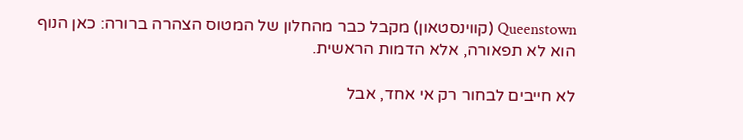Queenstown (קווינסטאון) מקבל כבר מהחלון של המטוס הצהרה ברורה: כאן הנוף הוא לא תפאורה, אלא הדמות הראשית.

לא חייבים לבחור רק אי אחד, אבל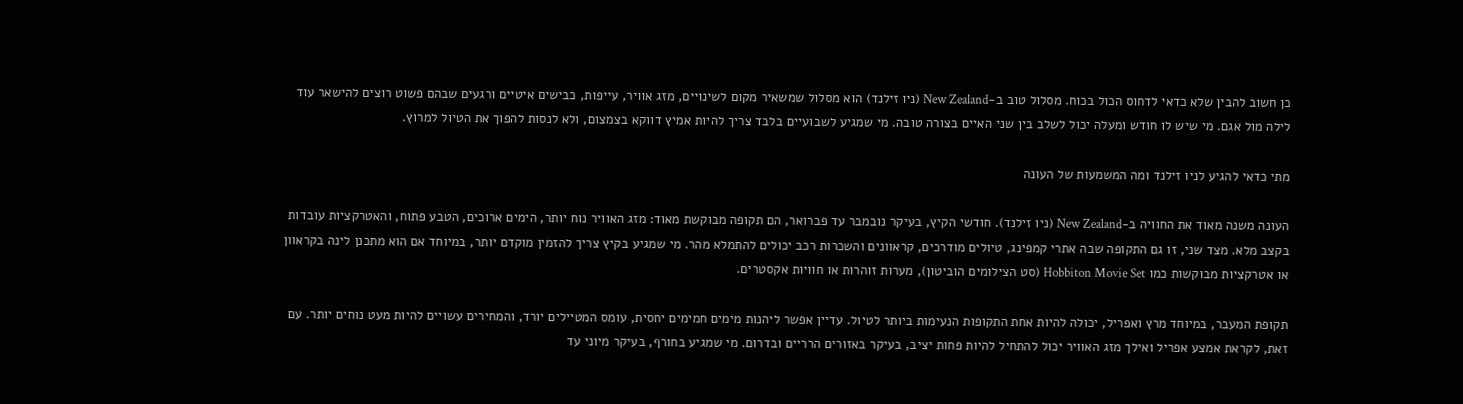כן חשוב להבין שלא כדאי לדחוס הכול בכוח. מסלול טוב ב-New Zealand (ניו זילנד) הוא מסלול שמשאיר מקום לשינויים, מזג אוויר, עייפות, כבישים איטיים ורגעים שבהם פשוט רוצים להישאר עוד לילה מול אגם. מי שיש לו חודש ומעלה יכול לשלב בין שני האיים בצורה טובה. מי שמגיע לשבועיים בלבד צריך להיות אמיץ דווקא בצמצום, ולא לנסות להפוך את הטיול למרוץ.

מתי כדאי להגיע לניו זילנד ומה המשמעות של העונה

העונה משנה מאוד את החוויה ב-New Zealand (ניו זילנד). חודשי הקיץ, בעיקר נובמבר עד פברואר, הם תקופה מבוקשת מאוד: מזג האוויר נוח יותר, הימים ארוכים, הטבע פתוח, והאטרקציות עובדות בקצב מלא. מצד שני, זו גם התקופה שבה אתרי קמפינג, טיולים מודרכים, קראוונים והשכרות רכב יכולים להתמלא מהר. מי שמגיע בקיץ צריך להזמין מוקדם יותר, במיוחד אם הוא מתכנן לינה בקראוון או אטרקציות מבוקשות כמו Hobbiton Movie Set (סט הצילומים הוביטון), מערות זוהרות או חוויות אקסטרים.

תקופת המעבר, במיוחד מרץ ואפריל, יכולה להיות אחת התקופות הנעימות ביותר לטיול. עדיין אפשר ליהנות מימים חמימים יחסית, עומס המטיילים יורד, והמחירים עשויים להיות מעט נוחים יותר. עם זאת, לקראת אמצע אפריל ואילך מזג האוויר יכול להתחיל להיות פחות יציב, בעיקר באזורים הרריים ובדרום. מי שמגיע בחורף, בעיקר מיוני עד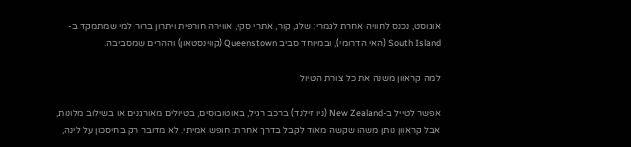אוגוסט, נכנס לחוויה אחרת לגמרי: שלג, קור, אתרי סקי, אווירה חורפית ויתרון ברור למי שמתמקד ב-South Island (האי הדרומי), ובמיוחד סביב Queenstown (קווינסטאון) וההרים שמסביבה.

למה קראוון משנה את כל צורת הטיול

אפשר לטייל ב-New Zealand (ניו זילנד) ברכב רגיל, באוטובוסים, בטיולים מאורגנים או בשילוב מלונות, אבל קראוון נותן משהו שקשה מאוד לקבל בדרך אחרת: חופש אמיתי. לא מדובר רק בחיסכון על לינה,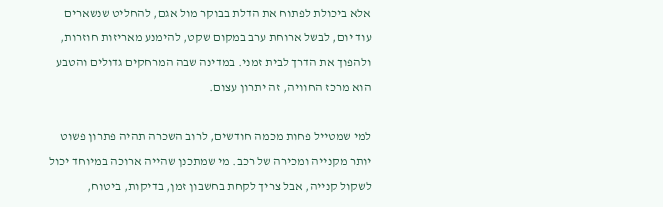אלא ביכולת לפתוח את הדלת בבוקר מול אגם, להחליט שנשארים עוד יום, לבשל ארוחת ערב במקום שקט, להימנע מאריזות חוזרות, ולהפוך את הדרך לבית זמני. במדינה שבה המרחקים גדולים והטבע הוא מרכז החוויה, זה יתרון עצום.

למי שמטייל פחות מכמה חודשים, לרוב השכרה תהיה פתרון פשוט יותר מקנייה ומכירה של רכב. מי שמתכנן שהייה ארוכה במיוחד יכול לשקול קנייה, אבל צריך לקחת בחשבון זמן, בדיקות, ביטוח,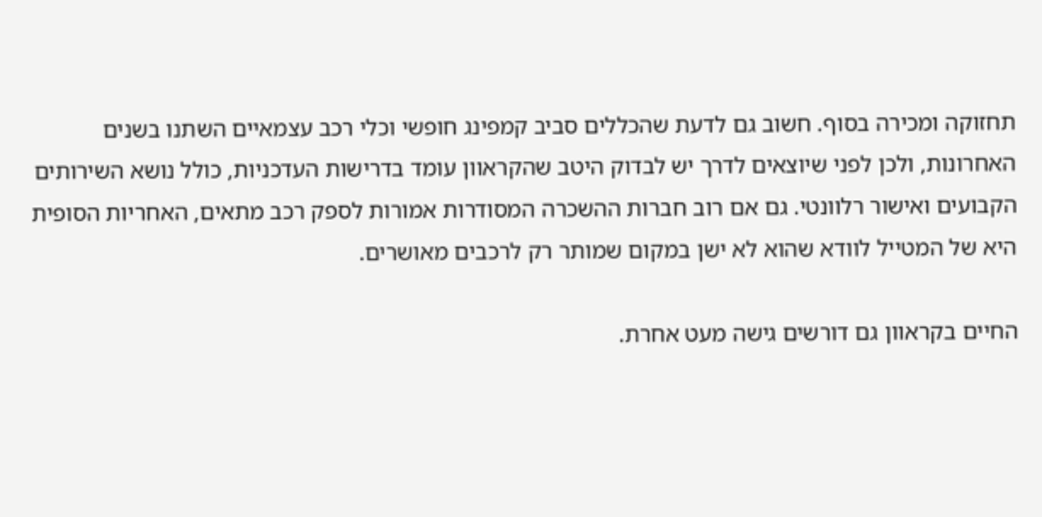תחזוקה ומכירה בסוף. חשוב גם לדעת שהכללים סביב קמפינג חופשי וכלי רכב עצמאיים השתנו בשנים האחרונות, ולכן לפני שיוצאים לדרך יש לבדוק היטב שהקראוון עומד בדרישות העדכניות, כולל נושא השירותים הקבועים ואישור רלוונטי. גם אם רוב חברות ההשכרה המסודרות אמורות לספק רכב מתאים, האחריות הסופית היא של המטייל לוודא שהוא לא ישן במקום שמותר רק לרכבים מאושרים.

החיים בקראוון גם דורשים גישה מעט אחרת.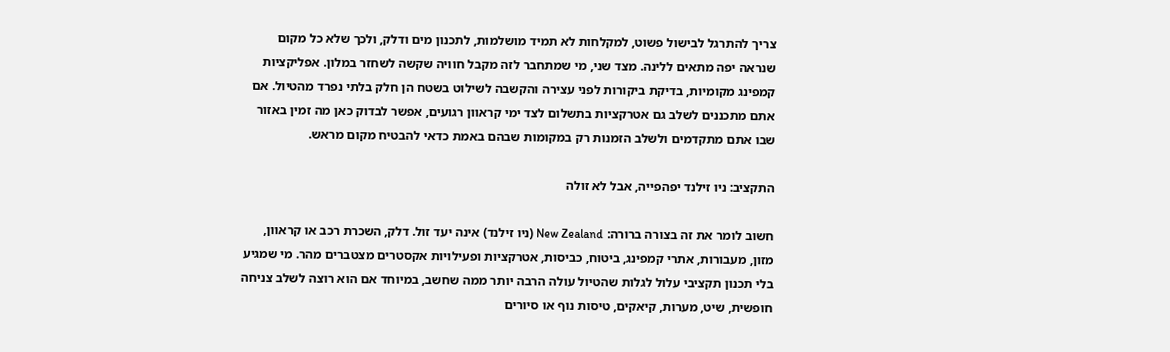צריך להתרגל לבישול פשוט, למקלחות לא תמיד מושלמות, לתכנון מים ודלק, ולכך שלא כל מקום שנראה יפה מתאים ללינה. מצד שני, מי שמתחבר לזה מקבל חוויה שקשה לשחזר במלון. אפליקציות קמפינג מקומיות, בדיקת ביקורות לפני עצירה והקשבה לשילוט בשטח הן חלק בלתי נפרד מהטיול. אם אתם מתכננים לשלב גם אטרקציות בתשלום לצד ימי קראוון רגועים, אפשר לבדוק כאן מה זמין באזור שבו אתם מתקדמים ולשלב הזמנות רק במקומות שבהם באמת כדאי להבטיח מקום מראש.

התקציב: ניו זילנד יפהפייה, אבל לא זולה

חשוב לומר את זה בצורה ברורה: New Zealand (ניו זילנד) אינה יעד זול. דלק, השכרת רכב או קראוון, מזון, מעבורות, אתרי קמפינג, ביטוח, כביסות, אטרקציות ופעילויות אקסטרים מצטברים מהר. מי שמגיע בלי תכנון תקציבי עלול לגלות שהטיול עולה הרבה יותר ממה שחשב, במיוחד אם הוא רוצה לשלב צניחה חופשית, שיט, מערות, קיאקים, טיסות נוף או סיורים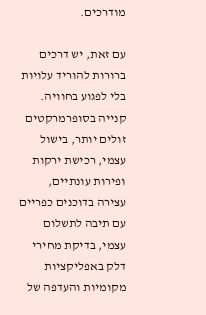מודרכים.

עם זאת, יש דרכים ברורות להוריד עלויות בלי לפגוע בחוויה. קנייה בסופרמרקטים זולים יותר, בישול עצמי, רכישת ירקות ופירות עונתיים, עצירה בדוכנים כפריים עם תיבה לתשלום עצמי, בדיקת מחירי דלק באפליקציות מקומיות והעדפה של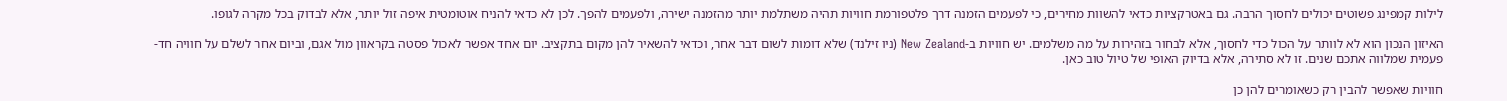לילות קמפינג פשוטים יכולים לחסוך הרבה. גם באטרקציות כדאי להשוות מחירים, כי לפעמים הזמנה דרך פלטפורמת חוויות תהיה משתלמת יותר מהזמנה ישירה, ולפעמים להפך. לכן לא כדאי להניח אוטומטית איפה זול יותר, אלא לבדוק בכל מקרה לגופו.

האיזון הנכון הוא לא לוותר על הכול כדי לחסוך, אלא לבחור בזהירות על מה משלמים. יש חוויות ב-New Zealand (ניו זילנד) שלא דומות לשום דבר אחר, וכדאי להשאיר להן מקום בתקציב. יום אחד אפשר לאכול פסטה בקראוון מול אגם, וביום אחר לשלם על חוויה חד-פעמית שמלווה אתכם שנים. זו לא סתירה, אלא בדיוק האופי של טיול טוב כאן.

חוויות שאפשר להבין רק כשאומרים להן כן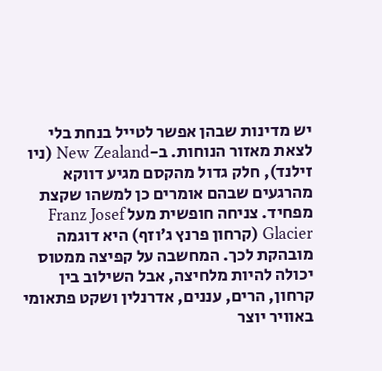יש מדינות שבהן אפשר לטייל בנחת בלי לצאת מאזור הנוחות. ב-New Zealand (ניו זילנד), חלק גדול מהקסם מגיע דווקא מהרגעים שבהם אומרים כן למשהו שקצת מפחיד. צניחה חופשית מעל Franz Josef Glacier (קרחון פרנץ ג׳וזף) היא דוגמה מובהקת לכך. המחשבה על קפיצה ממטוס יכולה להיות מלחיצה, אבל השילוב בין קרחון, הרים, עננים, אדרנלין ושקט פתאומי באוויר יוצר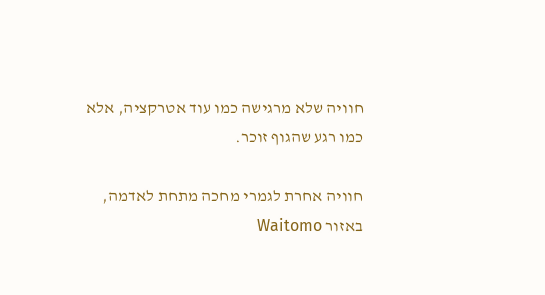חוויה שלא מרגישה כמו עוד אטרקציה, אלא כמו רגע שהגוף זוכר.

חוויה אחרת לגמרי מחכה מתחת לאדמה, באזור Waitomo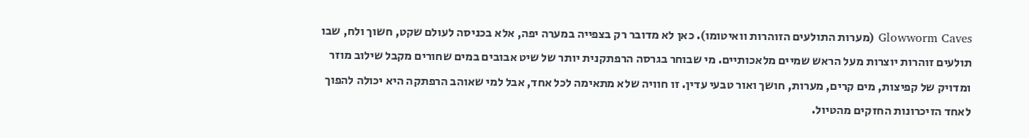Glowworm Caves (מערות התולעים הזוהרות וואיטומו). כאן לא מדובר רק בצפייה במערה יפה, אלא בכניסה לעולם שקט, חשוך ולח, שבו תולעים זוהרות יוצרות מעל הראש שמיים מלאכותיים. מי שבוחר בגרסה הרפתקנית יותר של שיט אבובים במים שחורים מקבל שילוב מוזר ומדויק של קפיצות, מים קרים, מערות, חושך ואור טבעי עדין. זו חוויה שלא מתאימה לכל אחד, אבל למי שאוהב הרפתקה היא יכולה להפוך לאחד הזיכרונות החזקים מהטיול.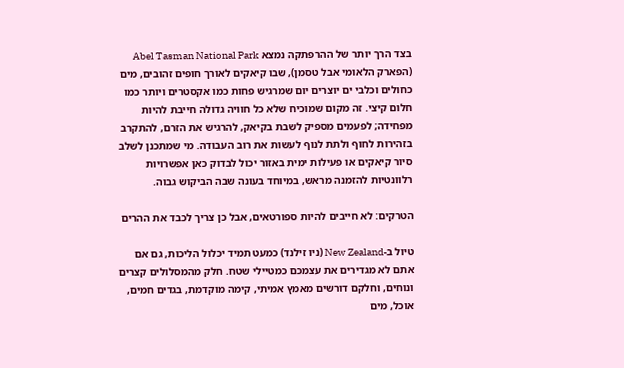בצד הרך יותר של ההרפתקה נמצא Abel Tasman National Park (הפארק הלאומי אבל טסמן), שבו קיאקים לאורך חופים זהובים, מים כחולים וכלבי ים יוצרים יום שמרגיש פחות כמו אקסטרים ויותר כמו חלום קיצי. זה מקום שמוכיח שלא כל חוויה גדולה חייבת להיות מפחידה; לפעמים מספיק לשבת בקיאק, להרגיש את הזרם, להתקרב בזהירות לחוף ולתת לנוף לעשות את רוב העבודה. מי שמתכנן לשלב סיור קיאקים או פעילות ימית באזור יכול לבדוק כאן אפשרויות רלוונטיות להזמנה מראש, במיוחד בעונה שבה הביקוש גבוה.

הטרקים: לא חייבים להיות ספורטאים, אבל כן צריך לכבד את ההרים

טיול ב-New Zealand (ניו זילנד) כמעט תמיד יכלול הליכות, גם אם אתם לא מגדירים את עצמכם כמטיילי שטח. חלק מהמסלולים קצרים ונוחים, וחלקם דורשים מאמץ אמיתי, קימה מוקדמת, בגדים חמים, אוכל, מים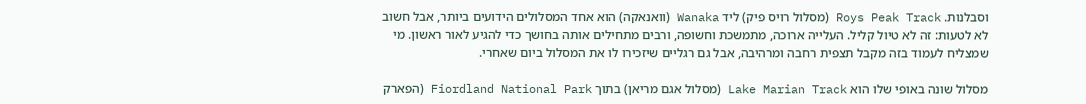וסבלנות. Roys Peak Track (מסלול רויס פיק) ליד Wanaka (וואנאקה) הוא אחד המסלולים הידועים ביותר, אבל חשוב לא לטעות: זה לא טיול קליל. העלייה ארוכה, מתמשכת וחשופה, ורבים מתחילים אותה בחושך כדי להגיע לאור ראשון. מי שמצליח לעמוד בזה מקבל תצפית רחבה ומרהיבה, אבל גם רגליים שיזכירו לו את המסלול ביום שאחרי.

מסלול שונה באופי שלו הוא Lake Marian Track (מסלול אגם מריאן) בתוך Fiordland National Park (הפארק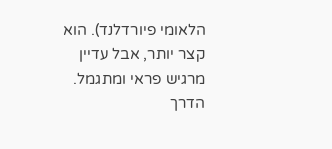הלאומי פיורדלנד). הוא קצר יותר, אבל עדיין מרגיש פראי ומתגמל. הדרך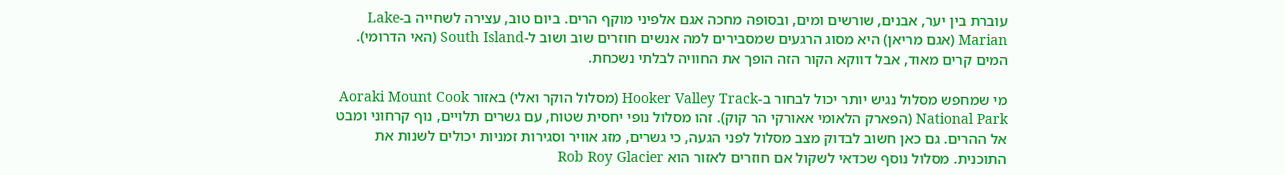עוברת בין יער, אבנים, שורשים ומים, ובסופה מחכה אגם אלפיני מוקף הרים. ביום טוב, עצירה לשחייה ב-Lake Marian (אגם מריאן) היא מסוג הרגעים שמסבירים למה אנשים חוזרים שוב ושוב ל-South Island (האי הדרומי). המים קרים מאוד, אבל דווקא הקור הזה הופך את החוויה לבלתי נשכחת.

מי שמחפש מסלול נגיש יותר יכול לבחור ב-Hooker Valley Track (מסלול הוקר ואלי) באזור Aoraki Mount Cook National Park (הפארק הלאומי אאורקי הר קוק). זהו מסלול נופי יחסית שטוח, עם גשרים תלויים, נוף קרחוני ומבט אל ההרים. גם כאן חשוב לבדוק מצב מסלול לפני הגעה, כי גשרים, מזג אוויר וסגירות זמניות יכולים לשנות את התוכנית. מסלול נוסף שכדאי לשקול אם חוזרים לאזור הוא Rob Roy Glacier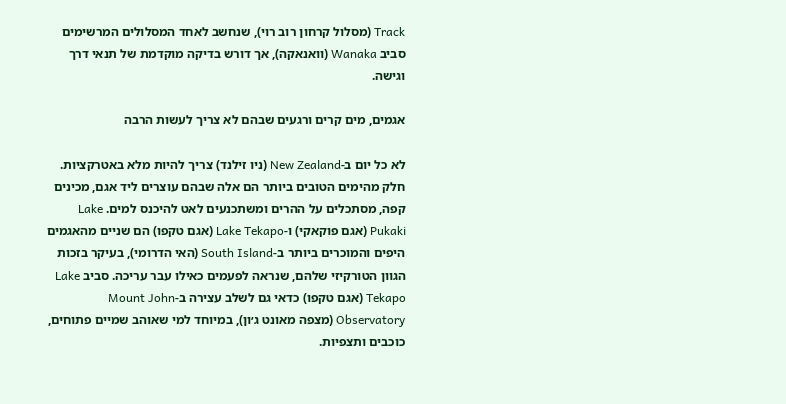Track (מסלול קרחון רוב רוי), שנחשב לאחד המסלולים המרשימים סביב Wanaka (וואנאקה), אך דורש בדיקה מוקדמת של תנאי דרך וגישה.

אגמים, מים קרים ורגעים שבהם לא צריך לעשות הרבה

לא כל יום ב-New Zealand (ניו זילנד) צריך להיות מלא באטרקציות. חלק מהימים הטובים ביותר הם אלה שבהם עוצרים ליד אגם, מכינים קפה, מסתכלים על ההרים ומשתכנעים לאט להיכנס למים. Lake Pukaki (אגם פוקאקי) ו-Lake Tekapo (אגם טקפו) הם שניים מהאגמים היפים והמוכרים ביותר ב-South Island (האי הדרומי), בעיקר בזכות הגוון הטורקיזי שלהם, שנראה לפעמים כאילו עבר עריכה. סביב Lake Tekapo (אגם טקפו) כדאי גם לשלב עצירה ב-Mount John Observatory (מצפה מאונט ג׳ון), במיוחד למי שאוהב שמיים פתוחים, כוכבים ותצפיות.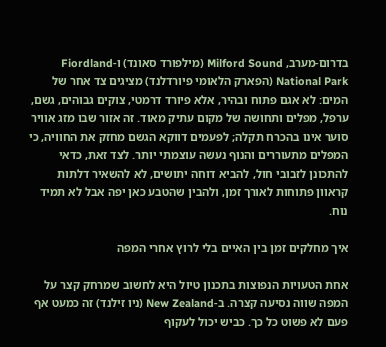בדרום-מערב, Milford Sound (מילפורד סאונד) ו-Fiordland National Park (הפארק הלאומי פיורדלנד) מציגים צד אחר של המים: לא אגם פתוח ובהיר, אלא פיורד דרמטי, צוקים גבוהים, גשם, ערפל, מפלים ותחושה של מקום עתיק מאוד. זה אזור שבו מזג אוויר סוער אינו בהכרח תקלה; לפעמים דווקא הגשם מחזק את החוויה, כי המפלים מתעוררים והנוף נעשה עוצמתי יותר. לצד זאת, כדאי להתכונן לזבובי חול, להביא דוחה יתושים, לא להשאיר דלתות קראוון פתוחות לאורך זמן, ולהבין שהטבע כאן יפה אבל לא תמיד נוח.

איך מחלקים זמן בין האיים בלי לרוץ אחרי המפה

אחת הטעויות הנפוצות בתכנון טיול היא לחשוב שמרחק קצר על המפה שווה נסיעה קצרה. ב-New Zealand (ניו זילנד) זה כמעט אף פעם לא פשוט כל כך. כביש יכול לעקוף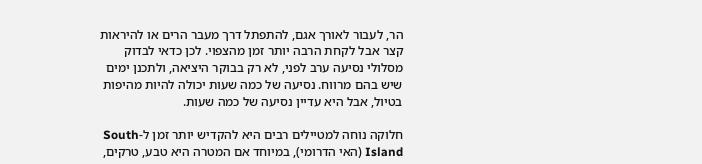הר, לעבור לאורך אגם, להתפתל דרך מעבר הרים או להיראות קצר אבל לקחת הרבה יותר זמן מהצפוי. לכן כדאי לבדוק מסלולי נסיעה ערב לפני, לא רק בבוקר היציאה, ולתכנן ימים שיש בהם מרווח. נסיעה של כמה שעות יכולה להיות מהיפות בטיול, אבל היא עדיין נסיעה של כמה שעות.

חלוקה נוחה למטיילים רבים היא להקדיש יותר זמן ל-South Island (האי הדרומי), במיוחד אם המטרה היא טבע, טרקים,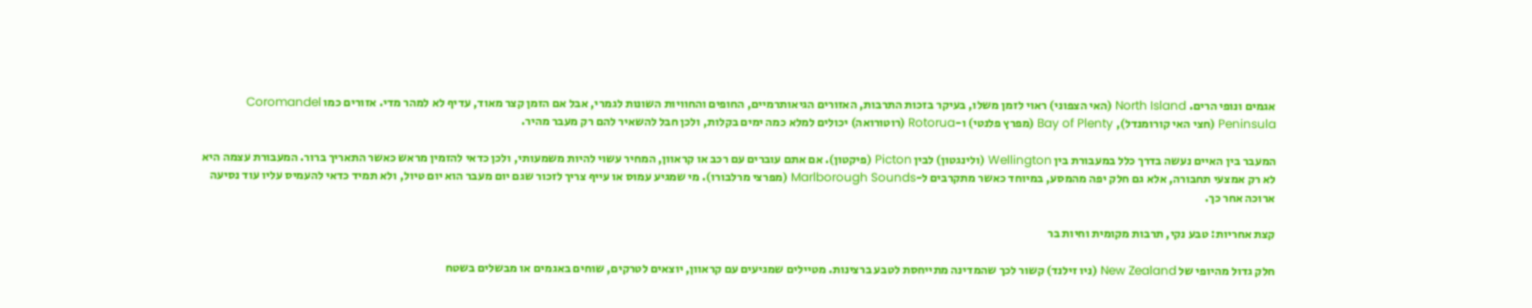אגמים ונופי הרים. North Island (האי הצפוני) ראוי לזמן משלו, בעיקר בזכות התרבות, האזורים הגיאותרמיים, החופים והחוויות השונות לגמרי, אבל אם הזמן קצר מאוד, עדיף לא למהר מדי. אזורים כמו Coromandel Peninsula (חצי האי קורומנדל), Bay of Plenty (מפרץ פלנטי) ו-Rotorua (רוטורואה) יכולים למלא כמה ימים בקלות, ולכן חבל להשאיר להם רק מעבר מהיר.

המעבר בין האיים נעשה בדרך כלל במעבורת בין Wellington (ולינגטון) לבין Picton (פיקטון). אם אתם עוברים עם רכב או קראוון, המחיר עשוי להיות משמעותי, ולכן כדאי להזמין מראש כאשר התאריך ברור. המעבורת עצמה היא לא רק אמצעי תחבורה, אלא גם חלק יפה מהמסע, במיוחד כאשר מתקרבים ל-Marlborough Sounds (מפרצי מרלבורו). מי שמגיע עמוס או עייף צריך לזכור שגם יום מעבר הוא יום טיול, ולא תמיד כדאי להעמיס עליו עוד נסיעה ארוכה אחר כך.

קצת אחריות: טבע נקי, תרבות מקומית וחיות בר

חלק גדול מהיופי של New Zealand (ניו זילנד) קשור לכך שהמדינה מתייחסת לטבע ברצינות. מטיילים שמגיעים עם קראוון, יוצאים לטרקים, שוחים באגמים או מבשלים בשטח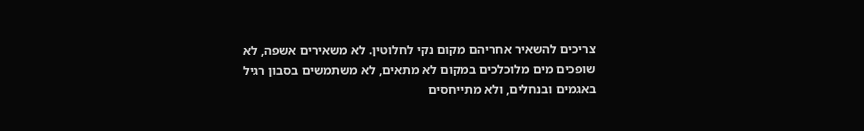צריכים להשאיר אחריהם מקום נקי לחלוטין. לא משאירים אשפה, לא שופכים מים מלוכלכים במקום לא מתאים, לא משתמשים בסבון רגיל באגמים ובנחלים, ולא מתייחסים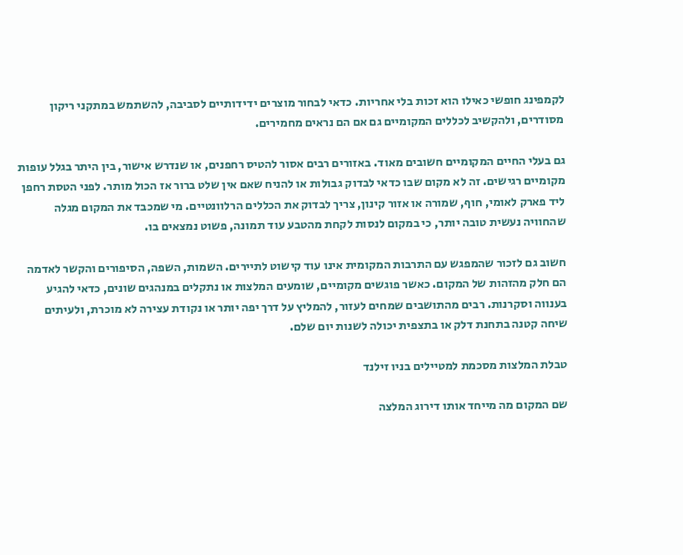לקמפינג חופשי כאילו הוא זכות בלי אחריות. כדאי לבחור מוצרים ידידותיים לסביבה, להשתמש במתקני ריקון מסודרים, ולהקשיב לכללים המקומיים גם אם הם נראים מחמירים.

גם בעלי החיים המקומיים חשובים מאוד. באזורים רבים אסור להטיס רחפנים, או שנדרש אישור, בין היתר בגלל עופות מקומיים רגישים. זה לא מקום שבו כדאי לבדוק גבולות או להניח שאם אין שלט ברור אז הכול מותר. לפני הטסת רחפן ליד פארק לאומי, חוף, שמורה או אזור קינון, צריך לבדוק את הכללים הרלוונטיים. מי שמכבד את המקום מגלה שהחוויה נעשית טובה יותר, כי במקום לנסות לקחת מהטבע עוד תמונה, פשוט נמצאים בו.

חשוב גם לזכור שהמפגש עם התרבות המקומית אינו עוד קישוט לתיירים. השמות, השפה, הסיפורים והקשר לאדמה הם חלק מהזהות של המקום. כאשר פוגשים מקומיים, שומעים המלצות או נתקלים במנהגים שונים, כדאי להגיע בענווה וסקרנות. רבים מהתושבים שמחים לעזור, להמליץ על דרך יפה יותר או נקודת עצירה לא מוכרת, ולעיתים שיחה קטנה בתחנת דלק או בתצפית יכולה לשנות יום שלם.

טבלת המלצות מסכמת למטיילים בניו זילנד

שם המקום מה מייחד אותו דירוג המלצה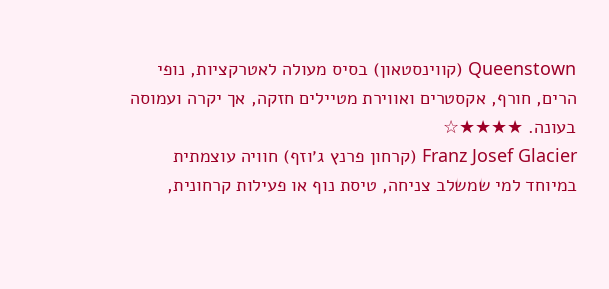Queenstown (קווינסטאון) בסיס מעולה לאטרקציות, נופי הרים, חורף, אקסטרים ואווירת מטיילים חזקה, אך יקרה ועמוסה בעונה. ★★★★☆
Franz Josef Glacier (קרחון פרנץ ג׳וזף) חוויה עוצמתית במיוחד למי שמשלב צניחה, טיסת נוף או פעילות קרחונית,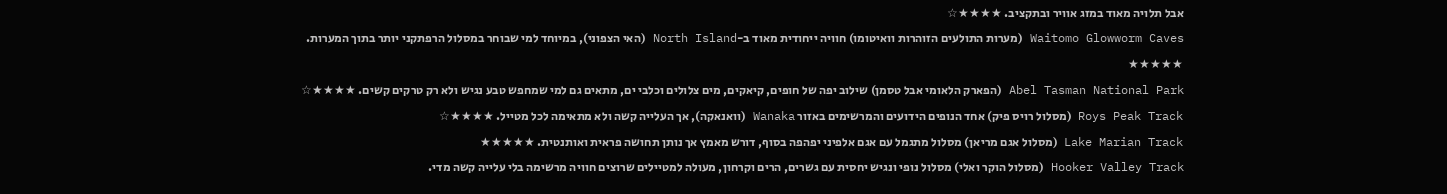אבל תלויה מאוד במזג אוויר ובתקציב. ★★★★☆
Waitomo Glowworm Caves (מערות התולעים הזוהרות וואיטומו) חוויה ייחודית מאוד ב-North Island (האי הצפוני), במיוחד למי שבוחר במסלול הרפתקני יותר בתוך המערות. ★★★★★
Abel Tasman National Park (הפארק הלאומי אבל טסמן) שילוב יפה של חופים, קיאקים, מים צלולים וכלבי ים, מתאים גם למי שמחפש טבע נגיש ולא רק טרקים קשים. ★★★★☆
Roys Peak Track (מסלול רויס פיק) אחד הנופים הידועים והמרשימים באזור Wanaka (וואנאקה), אך העלייה קשה ולא מתאימה לכל מטייל. ★★★★☆
Lake Marian Track (מסלול אגם מריאן) מסלול מתגמל עם אגם אלפיני יפהפה בסוף, דורש מאמץ אך נותן תחושה פראית ואותנטית. ★★★★★
Hooker Valley Track (מסלול הוקר ואלי) מסלול נופי ונגיש יחסית עם גשרים, הרים וקרחון, מעולה למטיילים שרוצים חוויה מרשימה בלי עלייה קשה מדי.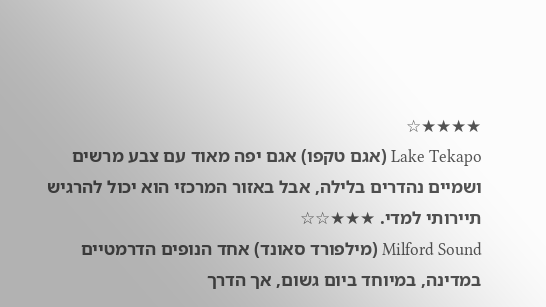★★★★☆
Lake Tekapo (אגם טקפו) אגם יפה מאוד עם צבע מרשים ושמיים נהדרים בלילה, אבל באזור המרכזי הוא יכול להרגיש תיירותי למדי. ★★★☆☆
Milford Sound (מילפורד סאונד) אחד הנופים הדרמטיים במדינה, במיוחד ביום גשום, אך הדרך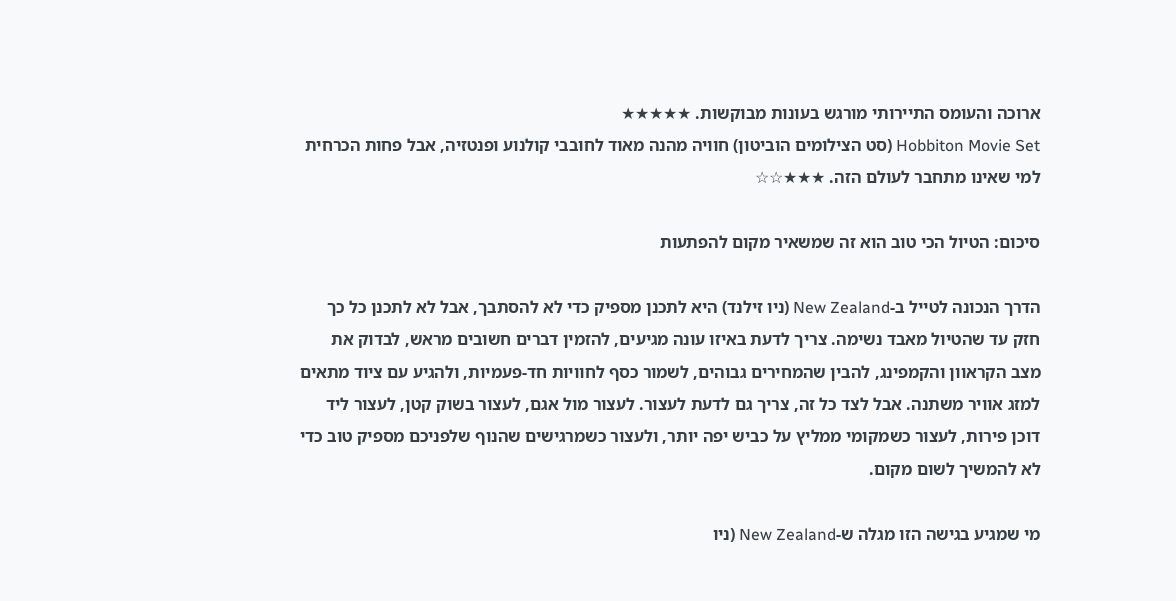ארוכה והעומס התיירותי מורגש בעונות מבוקשות. ★★★★★
Hobbiton Movie Set (סט הצילומים הוביטון) חוויה מהנה מאוד לחובבי קולנוע ופנטזיה, אבל פחות הכרחית למי שאינו מתחבר לעולם הזה. ★★★☆☆

סיכום: הטיול הכי טוב הוא זה שמשאיר מקום להפתעות

הדרך הנכונה לטייל ב-New Zealand (ניו זילנד) היא לתכנן מספיק כדי לא להסתבך, אבל לא לתכנן כל כך חזק עד שהטיול מאבד נשימה. צריך לדעת באיזו עונה מגיעים, להזמין דברים חשובים מראש, לבדוק את מצב הקראוון והקמפינג, להבין שהמחירים גבוהים, לשמור כסף לחוויות חד-פעמיות, ולהגיע עם ציוד מתאים למזג אוויר משתנה. אבל לצד כל זה, צריך גם לדעת לעצור. לעצור מול אגם, לעצור בשוק קטן, לעצור ליד דוכן פירות, לעצור כשמקומי ממליץ על כביש יפה יותר, ולעצור כשמרגישים שהנוף שלפניכם מספיק טוב כדי לא להמשיך לשום מקום.

מי שמגיע בגישה הזו מגלה ש-New Zealand (ניו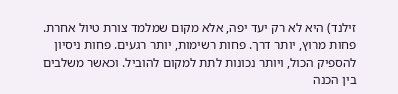זילנד) היא לא רק יעד יפה, אלא מקום שמלמד צורת טיול אחרת. פחות מרוץ, יותר דרך. פחות רשימות, יותר רגעים. פחות ניסיון להספיק הכול, ויותר נכונות לתת למקום להוביל. וכאשר משלבים בין הכנה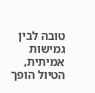טובה לבין גמישות אמיתית, הטיול הופך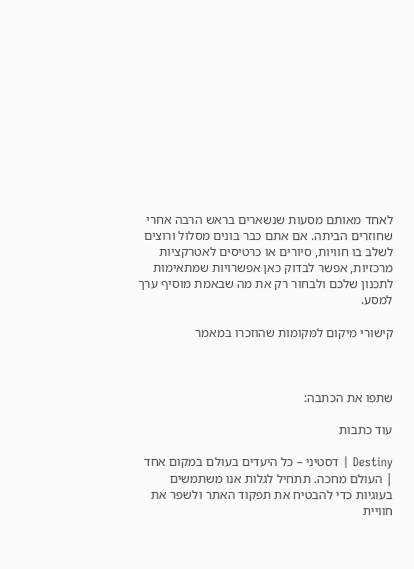לאחד מאותם מסעות שנשארים בראש הרבה אחרי שחוזרים הביתה. אם אתם כבר בונים מסלול ורוצים לשלב בו חוויות, סיורים או כרטיסים לאטרקציות מרכזיות, אפשר לבדוק כאן אפשרויות שמתאימות לתכנון שלכם ולבחור רק את מה שבאמת מוסיף ערך למסע.

קישורי מיקום למקומות שהוזכרו במאמר



שתפו את הכתבה:

עוד כתבות

Destiny | דסטיני – כל היעדים בעולם במקום אחד | העולם מחכה. תתחיל לגלות אנו משתמשים בעוגיות כדי להבטיח את תפקוד האתר ולשפר את חוויית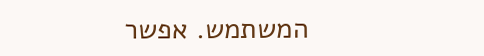המשתמש. אפשר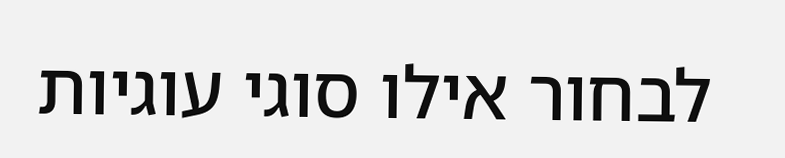לבחור אילו סוגי עוגיות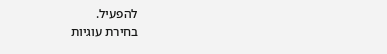להפעיל.
בחירת עוגיות